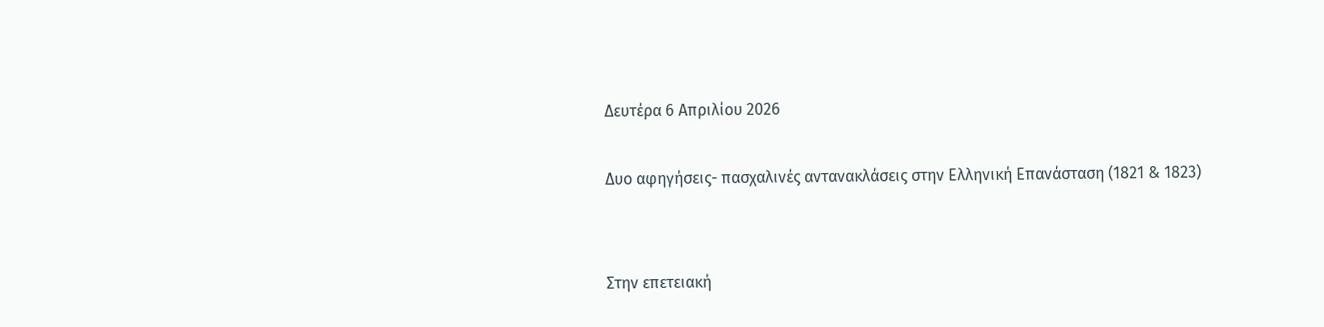Δευτέρα 6 Απριλίου 2026

Δυο αφηγήσεις- πασχαλινές αντανακλάσεις στην Ελληνική Επανάσταση (1821 & 1823)


Στην επετειακή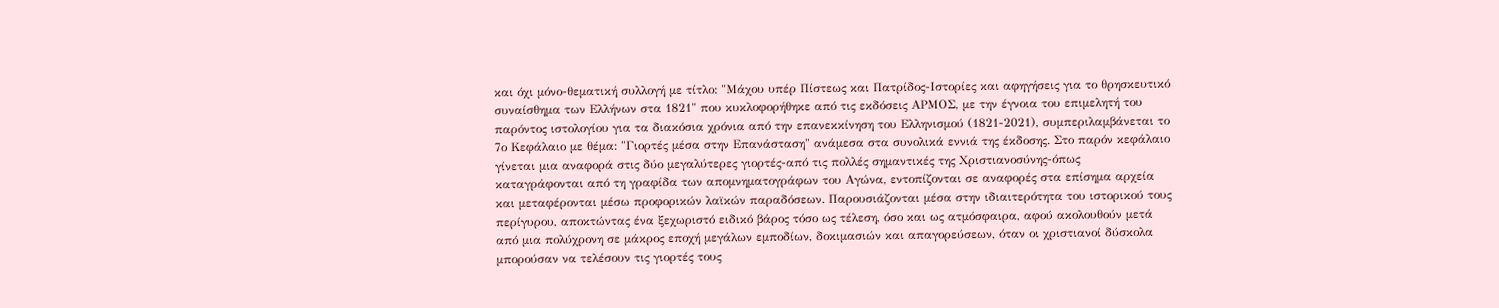και όχι μόνο-θεματική συλλογή με τίτλο: "Μάχου υπέρ Πίστεως και Πατρίδος-Ιστορίες και αφηγήσεις για το θρησκευτικό συναίσθημα των Ελλήνων στα 1821" που κυκλοφορήθηκε από τις εκδόσεις ΑΡΜΟΣ, με την έγνοια του επιμελητή του παρόντος ιστολογίου για τα διακόσια χρόνια από την επανεκκίνηση του Ελληνισμού (1821-2021), συμπεριλαμβάνεται το 7ο Κεφάλαιο με θέμα: "Γιορτές μέσα στην Επανάσταση" ανάμεσα στα συνολικά εννιά της έκδοσης. Στο παρόν κεφάλαιο γίνεται μια αναφορά στις δύο μεγαλύτερες γιορτές-από τις πολλές σημαντικές της Χριστιανοσύνης-όπως καταγράφονται από τη γραφίδα των απομνηματογράφων του Αγώνα, εντοπίζονται σε αναφορές στα επίσημα αρχεία και μεταφέρονται μέσω προφορικών λαϊκών παραδόσεων. Παρουσιάζονται μέσα στην ιδιαιτερότητα του ιστορικού τους περίγυρου, αποκτώντας ένα ξεχωριστό ειδικό βάρος τόσο ως τέλεση, όσο και ως ατμόσφαιρα, αφού ακολουθούν μετά από μια πολύχρονη σε μάκρος εποχή μεγάλων εμποδίων, δοκιμασιών και απαγορεύσεων, όταν οι χριστιανοί δύσκολα μπορούσαν να τελέσουν τις γιορτές τους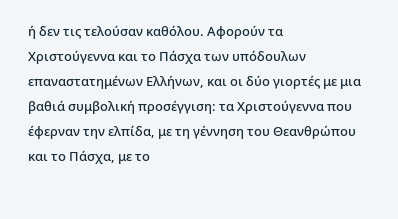ή δεν τις τελούσαν καθόλου. Αφορούν τα Χριστούγεννα και το Πάσχα των υπόδουλων επαναστατημένων Ελλήνων, και οι δύο γιορτές με μια βαθιά συμβολική προσέγγιση: τα Χριστούγεννα που έφερναν την ελπίδα, με τη γέννηση του Θεανθρώπου και το Πάσχα, με το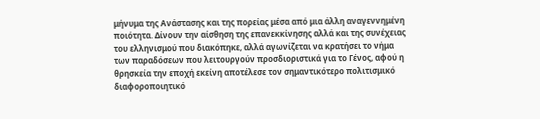μήνυμα της Ανάστασης και της πορείας μέσα από μια άλλη αναγεννημένη ποιότητα. Δίνουν την αίσθηση της επανεκκίνησης αλλά και της συνέχειας του ελληνισμού που διακόπηκε, αλλά αγωνίζεται να κρατήσει το νήμα των παραδόσεων που λειτουργούν προσδιοριστικά για το Γένος, αφού η θρησκεία την εποχή εκείνη αποτέλεσε τον σημαντικότερο πολιτισμικό διαφοροποιητικό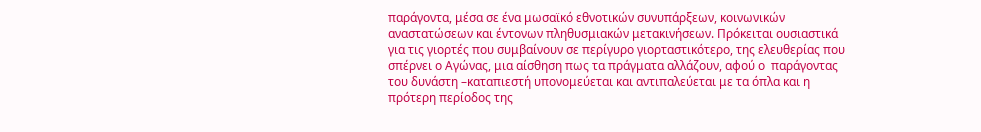παράγοντα, μέσα σε ένα μωσαϊκό εθνοτικών συνυπάρξεων, κοινωνικών αναστατώσεων και έντονων πληθυσμιακών μετακινήσεων. Πρόκειται ουσιαστικά για τις γιορτές που συμβαίνουν σε περίγυρο γιορταστικότερο, της ελευθερίας που σπέρνει ο Αγώνας, μια αίσθηση πως τα πράγματα αλλάζουν, αφού ο  παράγοντας του δυνάστη –καταπιεστή υπονομεύεται και αντιπαλεύεται με τα όπλα και η πρότερη περίοδος της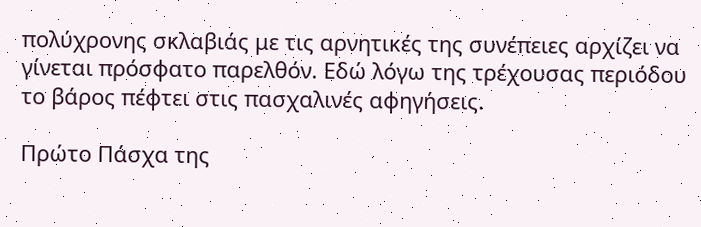πολύχρονης σκλαβιάς με τις αρνητικές της συνέπειες αρχίζει να γίνεται πρόσφατο παρελθόν. Εδώ λόγω της τρέχουσας περιόδου το βάρος πέφτει στις πασχαλινές αφηγήσεις.

Πρώτο Πάσχα της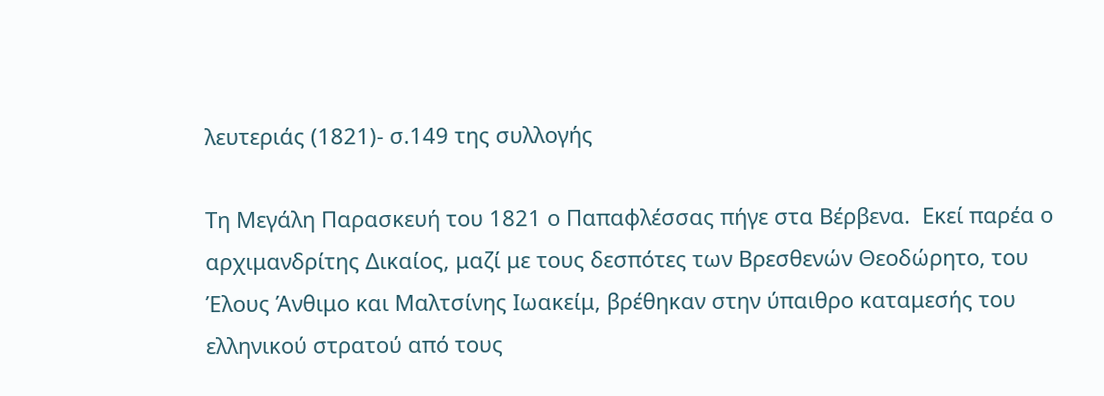λευτεριάς (1821)- σ.149 της συλλογής

Τη Μεγάλη Παρασκευή του 1821 ο Παπαφλέσσας πήγε στα Βέρβενα.  Εκεί παρέα ο αρχιμανδρίτης Δικαίος, μαζί με τους δεσπότες των Βρεσθενών Θεοδώρητο, του Έλους Άνθιμο και Μαλτσίνης Ιωακείμ, βρέθηκαν στην ύπαιθρο καταμεσής του ελληνικού στρατού από τους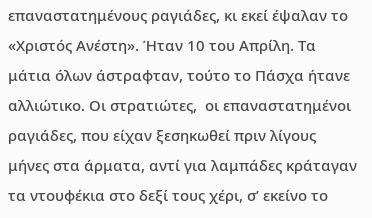επαναστατημένους ραγιάδες, κι εκεί έψαλαν το «Χριστός Ανέστη». Ήταν 10 του Απρίλη. Τα μάτια όλων άστραφταν, τούτο το Πάσχα ήτανε αλλιώτικο. Οι στρατιώτες,  οι επαναστατημένοι ραγιάδες, που είχαν ξεσηκωθεί πριν λίγους μήνες στα άρματα, αντί για λαμπάδες κράταγαν τα ντουφέκια στο δεξί τους χέρι, σ’ εκείνο το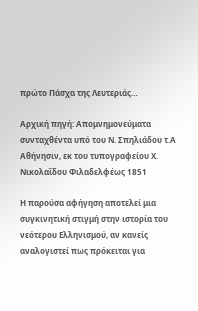πρώτο Πάσχα της Λευτεριάς…

Αρχική πηγή: Απομνημονεύματα συνταχθέντα υπό του Ν. Σπηλιάδου τ.Α Αθήνησιν, εκ του τυπογραφείου Χ. Νικολαΐδου Φιλαδελφέως 1851

Η παρούσα αφήγηση αποτελεί μια συγκινητική στιγμή στην ιστορία του νεότερου Ελληνισμού, αν κανείς αναλογιστεί πως πρόκειται για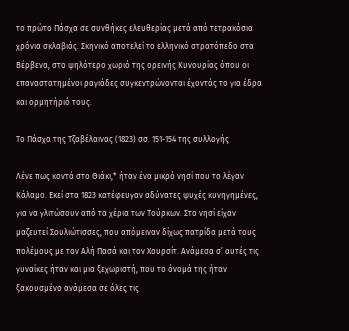το πρώτο Πάσχα σε συνθήκες ελευθερίας μετά από τετρακόσια χρόνια σκλαβιάς. Σκηνικό αποτελεί το ελληνικό στρατόπεδο στα Βέρβενα, στο ψηλότερο χωριό της ορεινής Κυνουρίας όπου οι επαναστατημένοι ραγιάδες συγκεντρώνονται έχοντάς το για έδρα και ορμητήριό τους.

Το Πάσχα της Τζαβέλαινας (1823) σσ. 151-154 της συλλογής

Λένε πως κοντά στο Θιάκι,* ήταν ένα μικρό νησί που το λέγαν Κάλαμο. Εκεί στα 1823 κατέφευγαν αδύνατες ψυχές κυνηγημένες, για να γλιτώσουν από τα χέρια των Τούρκων. Στο νησί είχαν μαζευτεί Σουλιώτισσες, που απόμειναν δίχως πατρίδα μετά τους πολέμους με τον Αλή Πασά και τον Χουρσίτ. Ανάμεσα σ’ αυτές τις γυναίκες ήταν και μια ξεχωριστή, που το όνομά της ήταν ξακουσμένο ανάμεσα σε όλες τις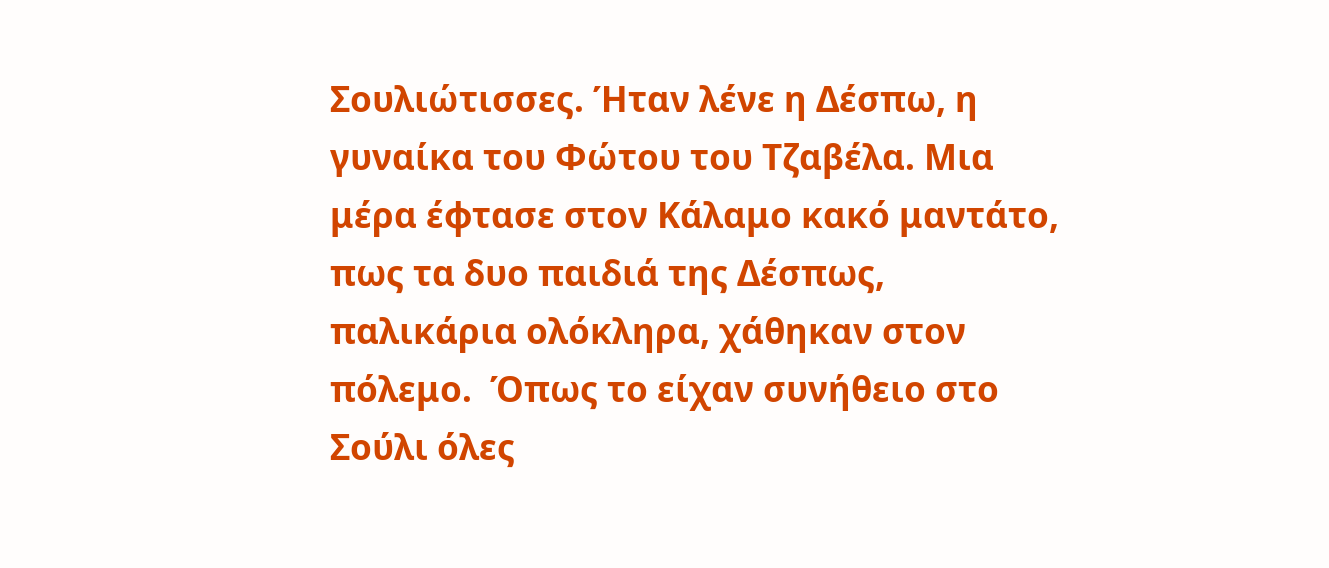Σουλιώτισσες. Ήταν λένε η Δέσπω, η γυναίκα του Φώτου του Τζαβέλα. Μια μέρα έφτασε στον Κάλαμο κακό μαντάτο, πως τα δυο παιδιά της Δέσπως, παλικάρια ολόκληρα, χάθηκαν στον πόλεμο.  Όπως το είχαν συνήθειο στο Σούλι όλες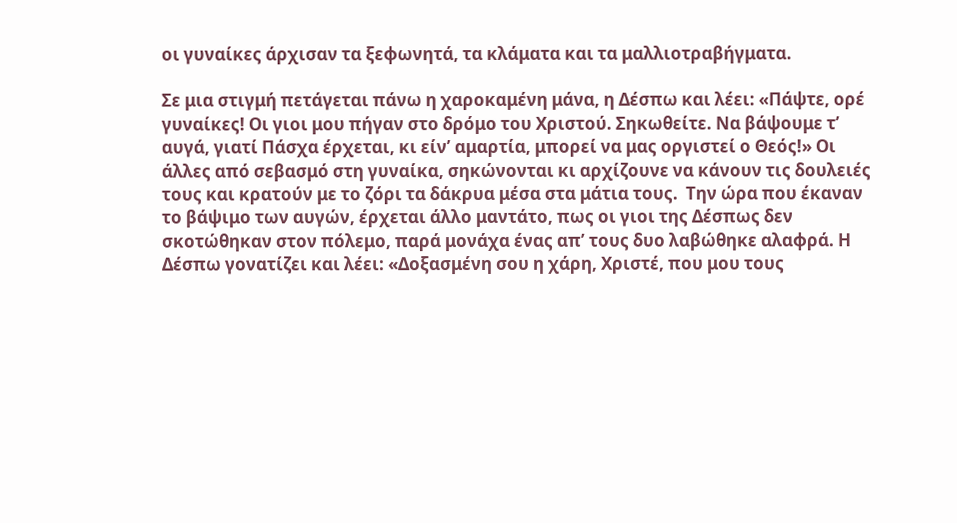οι γυναίκες άρχισαν τα ξεφωνητά, τα κλάματα και τα μαλλιοτραβήγματα.

Σε μια στιγμή πετάγεται πάνω η χαροκαμένη μάνα, η Δέσπω και λέει: «Πάψτε, ορέ γυναίκες! Οι γιοι μου πήγαν στο δρόμο του Χριστού. Σηκωθείτε. Να βάψουμε τ’ αυγά, γιατί Πάσχα έρχεται, κι είν’ αμαρτία, μπορεί να μας οργιστεί ο Θεός!» Οι άλλες από σεβασμό στη γυναίκα, σηκώνονται κι αρχίζουνε να κάνουν τις δουλειές τους και κρατούν με το ζόρι τα δάκρυα μέσα στα μάτια τους.  Την ώρα που έκαναν το βάψιμο των αυγών, έρχεται άλλο μαντάτο, πως οι γιοι της Δέσπως δεν σκοτώθηκαν στον πόλεμο, παρά μονάχα ένας απ’ τους δυο λαβώθηκε αλαφρά. Η Δέσπω γονατίζει και λέει: «Δοξασμένη σου η χάρη, Χριστέ, που μου τους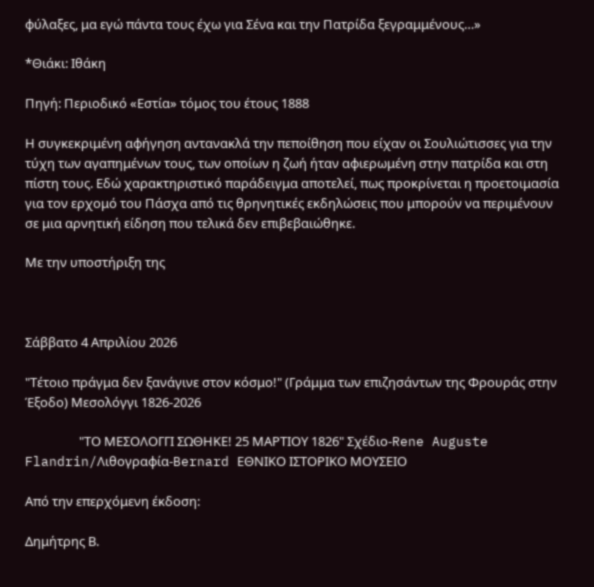φύλαξες, μα εγώ πάντα τους έχω για Σένα και την Πατρίδα ξεγραμμένους…»

*Θιάκι: Ιθάκη

Πηγή: Περιοδικό «Εστία» τόμος του έτους 1888

Η συγκεκριμένη αφήγηση αντανακλά την πεποίθηση που είχαν οι Σουλιώτισσες για την τύχη των αγαπημένων τους, των οποίων η ζωή ήταν αφιερωμένη στην πατρίδα και στη πίστη τους. Εδώ χαρακτηριστικό παράδειγμα αποτελεί, πως προκρίνεται η προετοιμασία για τον ερχομό του Πάσχα από τις θρηνητικές εκδηλώσεις που μπορούν να περιμένουν σε μια αρνητική είδηση που τελικά δεν επιβεβαιώθηκε.

Με την υποστήριξη της



Σάββατο 4 Απριλίου 2026

"Τέτοιο πράγμα δεν ξανάγινε στον κόσμο!" (Γράμμα των επιζησάντων της Φρουράς στην Έξοδο) Mεσολόγγι 1826-2026

                  "ΤΟ ΜΕΣΟΛΟΓΓΙ ΣΩΘΗΚΕ! 25 ΜΑΡΤΙΟΥ 1826" Σχέδιο-Rene Auguste Flandrin/Λιθογραφία-Bernard ΕΘΝΙΚΟ ΙΣΤΟΡΙΚΟ ΜΟΥΣΕΙΟ

Από την επερχόμενη έκδοση:

Δημήτρης Β.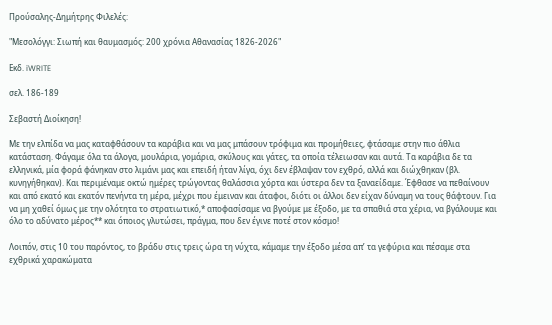Προύσαλης-Δημήτρης Φιλελές:

"Μεσολόγγι: Σιωπή και θαυμασμός: 200 χρόνια Αθανασίας 1826-2026"

Εκδ. iWRITE

σελ. 186-189

Σεβαστή Διοίκηση!

Με την ελπίδα να μας καταφθάσουν τα καράβια και να μας μπάσουν τρόφιμα και προμήθειες, φτάσαμε στην πιο άθλια κατάσταση. Φάγαμε όλα τα άλογα, μουλάρια, γομάρια, σκύλους και γάτες, τα οποία τέλειωσαν και αυτά. Τα καράβια δε τα ελληνικά, μία φορά φάνηκαν στο λιμάνι μας και επειδή ήταν λίγα, όχι δεν έβλαψαν τον εχθρό, αλλά και διώχθηκαν (βλ. κυνηγήθηκαν). Και περιμέναμε οκτώ ημέρες τρώγοντας θαλάσσια χόρτα και ύστερα δεν τα ξαναείδαμε. Έφθασε να πεθαίνουν και από εκατό και εκατόν πενήντα τη μέρα, μέχρι που έμειναν και άταφοι, διότι οι άλλοι δεν είχαν δύναμη να τους θάφτουν. Για να μη χαθεί όμως με την ολότητα το στρατιωτικό,* αποφασίσαμε να βγούμε με έξοδο, με τα σπαθιά στα χέρια, να βγάλουμε και όλο το αδύνατο μέρος** και όποιος γλυτώσει, πράγμα, που δεν έγινε ποτέ στον κόσμο!

Λοιπόν, στις 10 του παρόντος, το βράδυ στις τρεις ώρα τη νύχτα, κάμαμε την έξοδο μέσα απ’ τα γεφύρια και πέσαμε στα εχθρικά χαρακώματα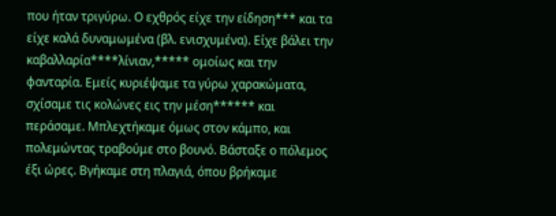που ήταν τριγύρω. Ο εχθρός είχε την είδηση*** και τα είχε καλά δυναμωμένα (βλ. ενισχυμένα). Είχε βάλει την καβαλλαρία****λίνιαν,***** ομοίως και την φανταρία. Εμείς κυριέψαμε τα γύρω χαρακώματα, σχίσαμε τις κολώνες εις την μέση****** και περάσαμε. Μπλεχτήκαμε όμως στον κάμπο, και πολεμώντας τραβούμε στο βουνό. Βάσταξε ο πόλεμος έξι ώρες. Βγήκαμε στη πλαγιά, όπου βρήκαμε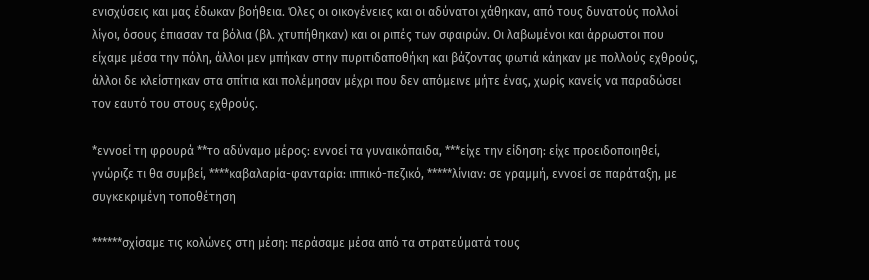ενισχύσεις και μας έδωκαν βοήθεια. Όλες οι οικογένειες και οι αδύνατοι χάθηκαν, από τους δυνατούς πολλοί λίγοι, όσους έπιασαν τα βόλια (βλ. χτυπήθηκαν) και οι ριπές των σφαιρών. Οι λαβωμένοι και άρρωστοι που είχαμε μέσα την πόλη, άλλοι μεν μπήκαν στην πυριτιδαποθήκη και βάζοντας φωτιά κάηκαν με πολλούς εχθρούς, άλλοι δε κλείστηκαν στα σπίτια και πολέμησαν μέχρι που δεν απόμεινε μήτε ένας, χωρίς κανείς να παραδώσει τον εαυτό του στους εχθρούς.

*εννοεί τη φρουρά **το αδύναμο μέρος: εννοεί τα γυναικόπαιδα, ***είχε την είδηση: είχε προειδοποιηθεί, γνώριζε τι θα συμβεί, ****καβαλαρία-φανταρία: ιππικό-πεζικό, *****λίνιαν: σε γραμμή, εννοεί σε παράταξη, με συγκεκριμένη τοποθέτηση

******σχίσαμε τις κολώνες στη μέση: περάσαμε μέσα από τα στρατεύματά τους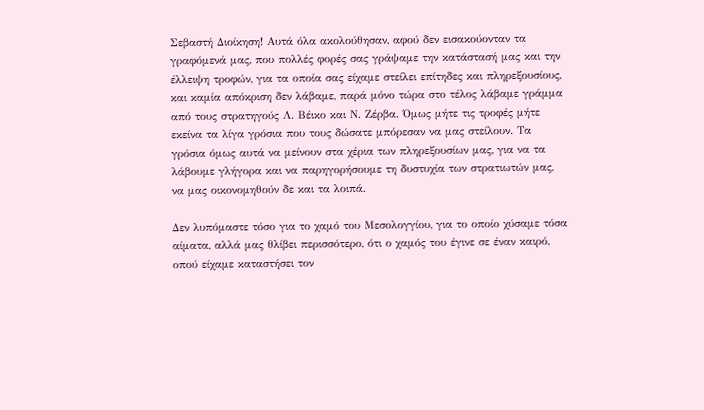Σεβαστή Διοίκηση! Αυτά όλα ακολούθησαν, αφού δεν εισακούονταν τα γραφόμενά μας, που πολλές φορές σας γράψαμε την κατάστασή μας και την έλλειψη τροφών, για τα οποία σας είχαμε στείλει επίτηδες και πληρεξουσίους, και καμία απόκριση δεν λάβαμε, παρά μόνο τώρα στο τέλος λάβαμε γράμμα από τους στρατηγούς Λ. Βέικο και Ν. Ζέρβα. Όμως μήτε τις τροφές μήτε εκείνα τα λίγα γρόσια που τους δώσατε μπόρεσαν να μας στείλουν. Τα γρόσια όμως αυτά να μείνουν στα χέρια των πληρεξουσίων μας, για να τα λάβουμε γλήγορα και να παρηγορήσουμε τη δυστυχία των στρατιωτών μας, να μας οικονομηθούν δε και τα λοιπά.

Δεν λυπόμαστε τόσο για το χαμό του Μεσολογγίου, για το οποίο χύσαμε τόσα αίματα, αλλά μας θλίβει περισσότερο, ότι ο χαμός του έγινε σε έναν καιρό, οπού είχαμε καταστήσει τον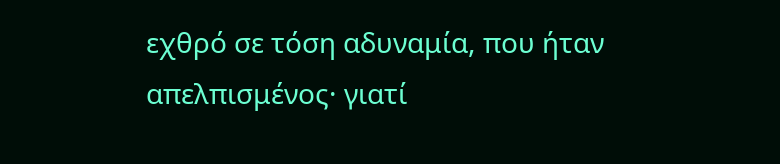εχθρό σε τόση αδυναμία, που ήταν απελπισμένος· γιατί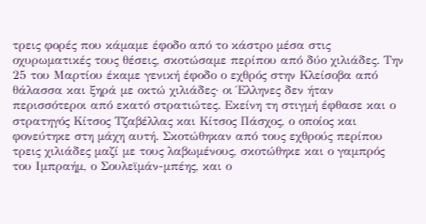τρεις φορές που κάμαμε έφοδο από το κάστρο μέσα στις οχυρωματικές τους θέσεις, σκοτώσαμε περίπου από δύο χιλιάδες. Την 25 του Μαρτίου έκαμε γενική έφοδο ο εχθρός στην Κλείσοβα από θάλασσα και ξηρά με οκτώ χιλιάδες· οι Έλληνες δεν ήταν περισσότεροι από εκατό στρατιώτες. Εκείνη τη στιγμή έφθασε και ο στρατηγός Κίτσος Τζαβέλλας και Κίτσος Πάσχος, ο οποίος και φονεύτηκε στη μάχη αυτή. Σκοτώθηκαν από τους εχθρούς περίπου τρεις χιλιάδες μαζί με τους λαβωμένους, σκοτώθηκε και ο γαμπρός του Ιμπραήμ, ο Σουλεϊμάν-μπέης, και ο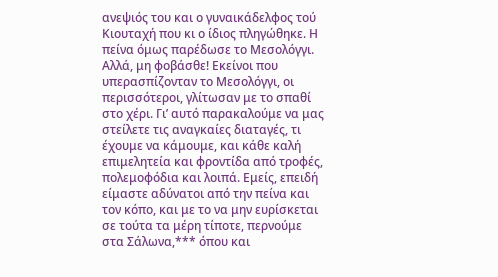ανεψιός του και ο γυναικάδελφος τού Κιουταχή που κι ο ίδιος πληγώθηκε. Η πείνα όμως παρέδωσε το Μεσολόγγι. Αλλά, μη φοβάσθε! Εκείνοι που υπερασπίζονταν το Μεσολόγγι, οι περισσότεροι, γλίτωσαν με το σπαθί στο χέρι. Γι’ αυτό παρακαλούμε να μας στείλετε τις αναγκαίες διαταγές, τι έχουμε να κάμουμε, και κάθε καλή επιμελητεία και φροντίδα από τροφές, πολεμοφόδια και λοιπά. Εμείς, επειδή είμαστε αδύνατοι από την πείνα και τον κόπο, και με το να μην ευρίσκεται σε τούτα τα μέρη τίποτε, περνούμε στα Σάλωνα,*** όπου και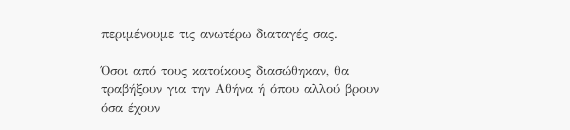περιμένουμε τις ανωτέρω διαταγές σας.

Όσοι από τους κατοίκους διασώθηκαν, θα τραβήξουν για την Αθήνα ή όπου αλλού βρουν όσα έχουν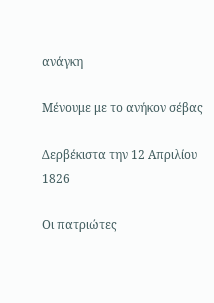ανάγκη

Μένουμε με το ανήκον σέβας

Δερβέκιστα την 12 Απριλίου 1826

Οι πατριώτες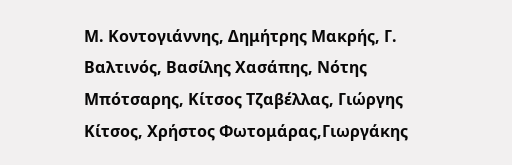Μ. Κοντογιάννης, Δημήτρης Μακρής, Γ. Βαλτινός, Βασίλης Χασάπης, Νότης Μπότσαρης, Κίτσος Τζαβέλλας, Γιώργης Κίτσος, Χρήστος Φωτομάρας,Γιωργάκης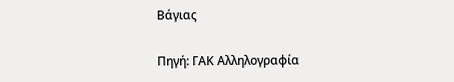Βάγιας

Πηγή: ΓΑΚ Αλληλογραφία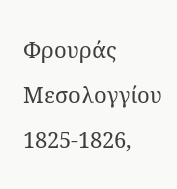Φρουράς Μεσολογγίου 1825-1826,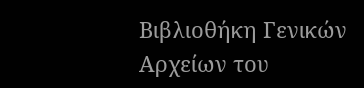Βιβλιοθήκη Γενικών Αρχείων του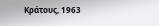Κράτους, 1963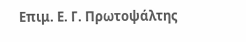Επιμ. Ε. Γ. Πρωτοψάλτης